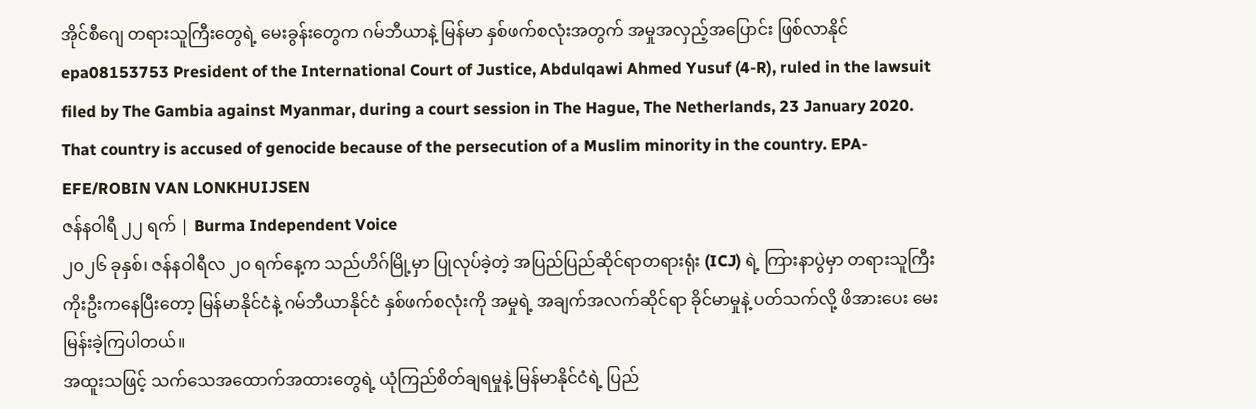အိုင်စီဂျေ တရားသူကြီးတွေရဲ့ မေးခွန်းတွေက ဂမ်ဘီယာနဲ့ မြန်မာ နှစ်ဖက်စလုံးအတွက် အမှုအလှည့်အပြောင်း ဖြစ်လာနိုင်
epa08153753 President of the International Court of Justice, Abdulqawi Ahmed Yusuf (4-R), ruled in the lawsuit filed by The Gambia against Myanmar, during a court session in The Hague, The Netherlands, 23 January 2020. That country is accused of genocide because of the persecution of a Muslim minority in the country. EPA-EFE/ROBIN VAN LONKHUIJSEN
ဇန်နဝါရီ ၂၂ ရက် | Burma Independent Voice
၂၀၂၆ ခုနှစ်၊ ဇန်နဝါရီလ ၂၀ ရက်နေ့က သည်ဟိဂ်မြို့မှာ ပြုလုပ်ခဲ့တဲ့ အပြည်ပြည်ဆိုင်ရာတရားရုံး (ICJ) ရဲ့ ကြားနာပွဲမှာ တရားသူကြီး ကိုးဦးကနေပြီးတော့ မြန်မာနိုင်ငံနဲ့ ဂမ်ဘီယာနိုင်ငံ နှစ်ဖက်စလုံးကို အမှုရဲ့ အချက်အလက်ဆိုင်ရာ ခိုင်မာမှုနဲ့ ပတ်သက်လို့ ဖိအားပေး မေးမြန်းခဲ့ကြပါတယ်။
အထူးသဖြင့် သက်သေအထောက်အထားတွေရဲ့ ယုံကြည်စိတ်ချရမှုနဲ့ မြန်မာနိုင်ငံရဲ့ ပြည်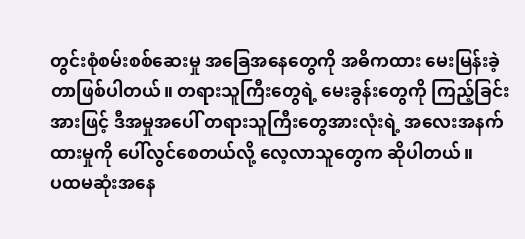တွင်းစုံစမ်းစစ်ဆေးမှု အခြေအနေတွေကို အဓိကထား မေးမြန်းခဲ့တာဖြစ်ပါတယ်။ တရားသူကြီးတွေရဲ့ မေးခွန်းတွေကို ကြည့်ခြင်းအားဖြင့် ဒီအမှုအပေါ် တရားသူကြီးတွေအားလုံးရဲ့ အလေးအနက်ထားမှုကို ပေါ်လွင်စေတယ်လို့ လေ့လာသူတွေက ဆိုပါတယ်။
ပထမဆုံးအနေ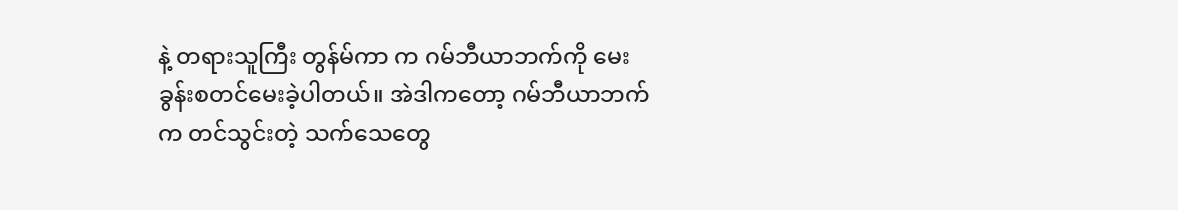နဲ့ တရားသူကြီး တွန်မ်ကာ က ဂမ်ဘီယာဘက်ကို မေးခွန်းစတင်မေးခဲ့ပါတယ်။ အဲဒါကတော့ ဂမ်ဘီယာဘက်က တင်သွင်းတဲ့ သက်သေတွေ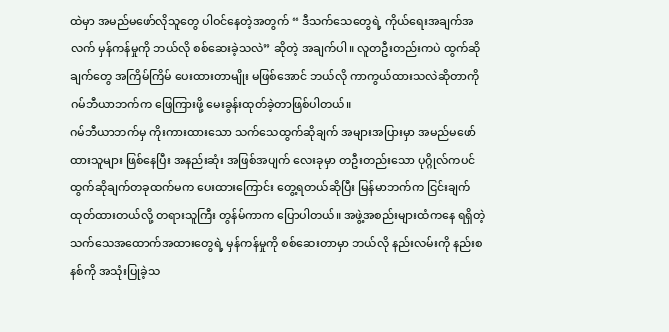ထဲမှာ အမည်မဖော်လိုသူတွေ ပါဝင်နေတဲ့အတွက် “ ဒီသက်သေတွေရဲ့ ကိုယ်ရေးအချက်အလက် မှန်ကန်မှုကို ဘယ်လို စစ်ဆေးခဲ့သလဲ” ဆိုတဲ့ အချက်ပါ။ လူတဦးတည်းကပဲ ထွက်ဆိုချက်တွေ အကြိမ်ကြိမ် ပေးထားတာမျိုး မဖြစ်အောင် ဘယ်လို ကာကွယ်ထားသလဲဆိုတာကို ဂမ်ဘီယာဘက်က ဖြေကြားဖို့ မေးခွန်းထုတ်ခဲ့တာဖြစ်ပါတယ်။
ဂမ်ဘီယာဘက်မှ ကိုးကားထားသော သက်သေထွက်ဆိုချက် အများအပြားမှာ အမည်မဖော်ထားသူများ ဖြစ်နေပြီး အနည်းဆုံး အဖြစ်အပျက် လေးခုမှာ တဦးတည်းသော ပုဂ္ဂိုလ်ကပင် ထွက်ဆိုချက်တခုထက်မက ပေးထားကြောင်း တွေ့ရတယ်ဆိုပြီး မြန်မာဘက်က ငြင်းချက်ထုတ်ထားတယ်လို့ တရားသူကြီး တွန်မ်ကာက ပြောပါတယ်။ အဖွဲ့အစည်းများထံကနေ ရရှိတဲ့ သက်သေအထောက်အထားတွေရဲ့ မှန်ကန်မှုကို စစ်ဆေးတာမှာ ဘယ်လို နည်းလမ်းကို နည်းစနစ်ကို အသုံးပြုခဲ့သ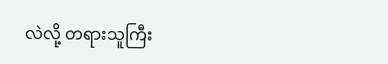လဲလို့ တရားသူကြီး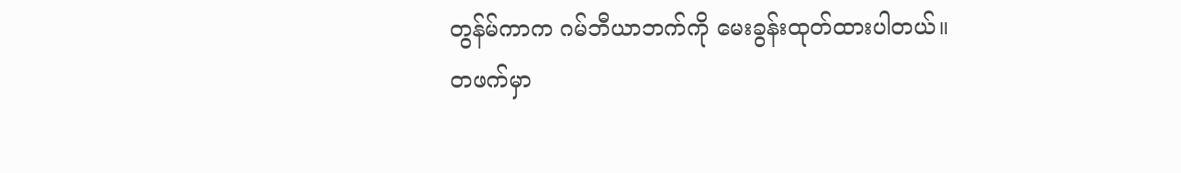တွန်မ်ကာက ဂမ်ဘီယာဘက်ကို မေးခွန်းထုတ်ထားပါတယ်။
တဖက်မှာ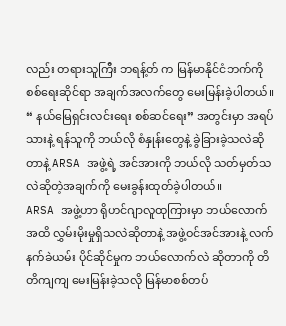လည်း တရားသူကြီး ဘရန့်တ် က မြန်မာနိုင်ငံဘက်ကို စစ်ရေးဆိုင်ရာ အချက်အလက်တွေ မေးမြန်းခဲ့ပါတယ်။ “ နယ်မြေရှင်းလင်းရေး စစ်ဆင်ရေး” အတွင်းမှာ အရပ်သားနဲ့ ရန်သူကို ဘယ်လို စံနှုန်းတွေနဲ့ ခွဲခြားခဲ့သလဲဆိုတာနဲ့ ARSA အဖွဲ့ရဲ့ အင်အားကို ဘယ်လို သတ်မှတ်သလဲဆိုတဲ့အချက်ကို မေးခွန်းထုတ်ခဲ့ပါတယ်။
ARSA အဖွဲ့ဟာ ရိုဟင်ဂျာလူထုကြားမှာ ဘယ်လောက်အထိ လွှမ်းမိုးမှုရှိသလဲဆိုတာနဲ့ အဖွဲ့ဝင်အင်အားနဲ့ လက်နက်ခဲယမ်း ပိုင်ဆိုင်မှုက ဘယ်လောက်လဲ ဆိုတာကို တိတိကျကျ မေးမြန်းခဲ့သလို မြန်မာစစ်တပ်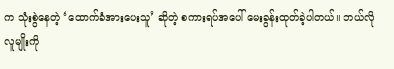က သုံးစွဲနေတဲ့ ‘ထောက်ခံအားပေးသူ’ ဆိုတဲ့ စကားရပ်အပေါ် မေးခွန်းထုတ်ခဲ့ပါတယ်။ ဘယ်လိုလူမျိုးကို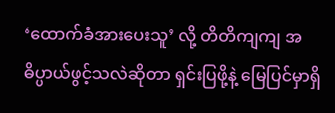‘ထောက်ခံအားပေးသူ’ လို့ တိတိကျကျ အဓိပ္ပာယ်ဖွင့်သလဲဆိုတာ ရှင်းပြဖို့နဲ့ မြေပြင်မှာရှိ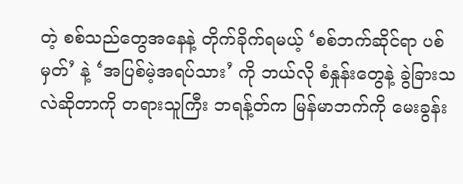တဲ့ စစ်သည်တွေအနေနဲ့ တိုက်ခိုက်ရမယ့် ‘စစ်ဘက်ဆိုင်ရာ ပစ်မှတ်’ နဲ့ ‘အပြစ်မဲ့အရပ်သား’ ကို ဘယ်လို စံနှုန်းတွေနဲ့ ခွဲခြားသလဲဆိုတာကို တရားသူကြီး ဘရန့်တ်က မြန်မာဘက်ကို မေးခွန်း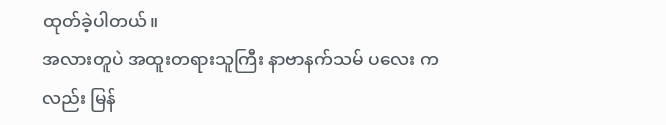ထုတ်ခဲ့ပါတယ်။
အလားတူပဲ အထူးတရားသူကြီး နာဗာနက်သမ် ပလေး ကလည်း မြန်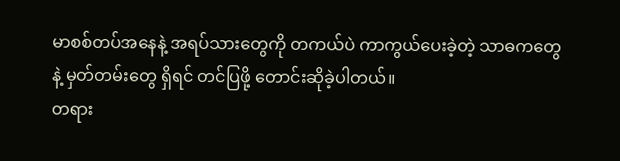မာစစ်တပ်အနေနဲ့ အရပ်သားတွေကို တကယ်ပဲ ကာကွယ်ပေးခဲ့တဲ့ သာဓကတွေနဲ့ မှတ်တမ်းတွေ ရှိရင် တင်ပြဖို့ တောင်းဆိုခဲ့ပါတယ်။
တရား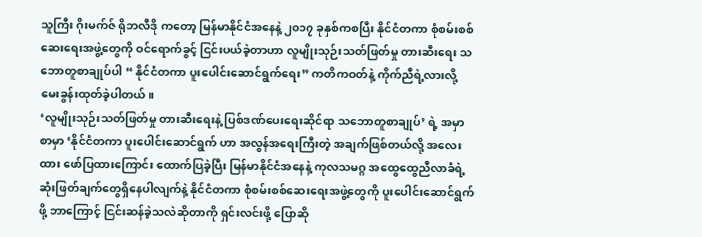သူကြီး ဂိုးမက်ဇ် ရိုဘလီဒို ကတော့ မြန်မာနိုင်ငံအနေနဲ့ ၂၀၁၇ ခုနှစ်ကစပြီး နိုင်ငံတကာ စုံစမ်းစစ်ဆေးရေးအဖွဲ့တွေကို ဝင်ရောက်ခွင့် ငြင်းပယ်ခဲ့တာဟာ လူမျိုးသုဉ်းသတ်ဖြတ်မှု တားဆီးရေး သဘောတူစာချုပ်ပါ “ နိုင်ငံတကာ ပူးပေါင်းဆောင်ရွက်ရေး” ကတိကဝတ်နဲ့ ကိုက်ညီရဲ့လားလို့ မေးခွန်းထုတ်ခဲ့ပါတယ်။
‘လူမျိုးသုဉ်းသတ်ဖြတ်မှု တားဆီးရေးနဲ့ ပြစ်ဒဏ်ပေးရေးဆိုင်ရာ သဘောတူစာချုပ်’ ရဲ့ အမှာစာမှာ ‘နိုင်ငံတကာ ပူးပေါင်းဆောင်ရွက် ဟာ အလွန်အရေးကြီးတဲ့ အချက်ဖြစ်တယ်လို့ အလေးထား ဖော်ပြထားကြောင်း ထောက်ပြခဲ့ပြီး မြန်မာနိုင်ငံအနေနဲ့ ကုလသမဂ္ဂ အထွေထွေညီလာခံရဲ့ ဆုံးဖြတ်ချက်တွေရှိနေပါလျက်နဲ့ နိုင်ငံတကာ စုံစမ်းစစ်ဆေးရေးအဖွဲ့တွေကို ပူးပေါင်းဆောင်ရွက်ဖို့ ဘာကြောင့် ငြင်းဆန်ခဲ့သလဲဆိုတာကို ရှင်းလင်းဖို့ ပြောဆို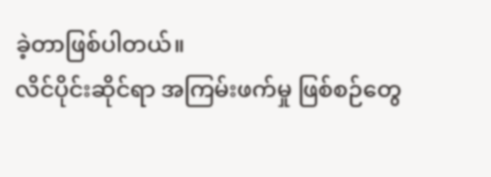ခဲ့တာဖြစ်ပါတယ်။
လိင်ပိုင်းဆိုင်ရာ အကြမ်းဖက်မှု ဖြစ်စဉ်တွေ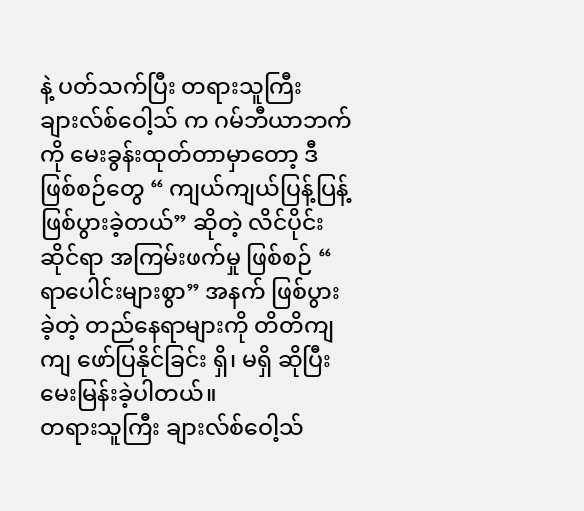နဲ့ ပတ်သက်ပြီး တရားသူကြီး ချားလ်စ်ဝေါ့သ် က ဂမ်ဘီယာဘက်ကို မေးခွန်းထုတ်တာမှာတော့ ဒီဖြစ်စဉ်တွေ “ ကျယ်ကျယ်ပြန့်ပြန့် ဖြစ်ပွားခဲ့တယ်” ဆိုတဲ့ လိင်ပိုင်းဆိုင်ရာ အကြမ်းဖက်မှု ဖြစ်စဉ် “ ရာပေါင်းများစွာ” အနက် ဖြစ်ပွားခဲ့တဲ့ တည်နေရာများကို တိတိကျကျ ဖော်ပြနိုင်ခြင်း ရှိ၊ မရှိ ဆိုပြီး မေးမြန်းခဲ့ပါတယ်။
တရားသူကြီး ချားလ်စ်ဝေါ့သ်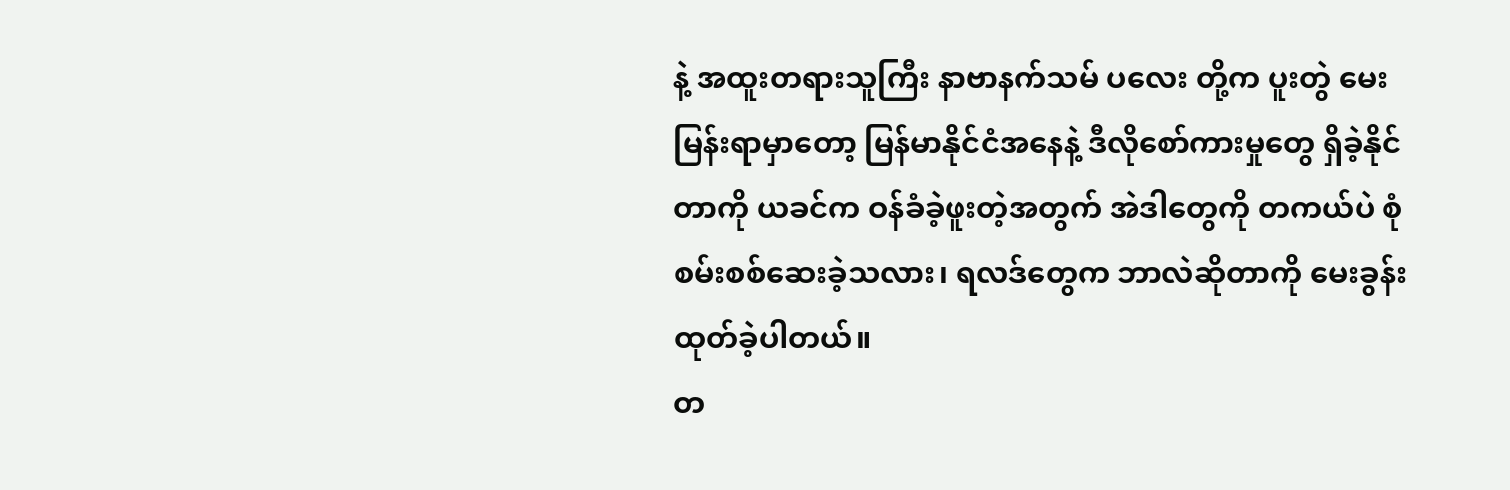နဲ့ အထူးတရားသူကြီး နာဗာနက်သမ် ပလေး တို့က ပူးတွဲ မေးမြန်းရာမှာတော့ မြန်မာနိုင်ငံအနေနဲ့ ဒီလိုစော်ကားမှုတွေ ရှိခဲ့နိုင်တာကို ယခင်က ဝန်ခံခဲ့ဖူးတဲ့အတွက် အဲဒါတွေကို တကယ်ပဲ စုံစမ်းစစ်ဆေးခဲ့သလား၊ ရလဒ်တွေက ဘာလဲဆိုတာကို မေးခွန်းထုတ်ခဲ့ပါတယ်။
တ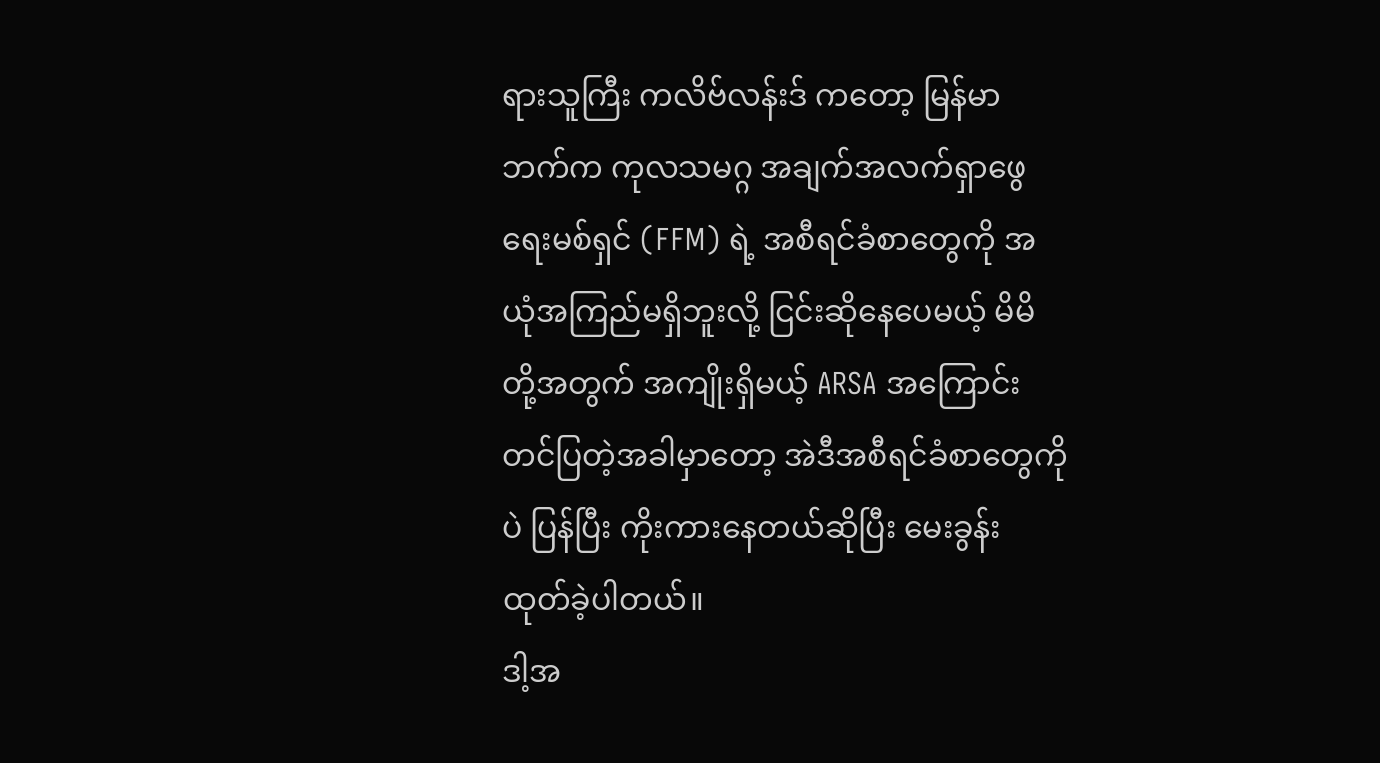ရားသူကြီး ကလိဗ်လန်းဒ် ကတော့ မြန်မာဘက်က ကုလသမဂ္ဂ အချက်အလက်ရှာဖွေရေးမစ်ရှင် (FFM) ရဲ့ အစီရင်ခံစာတွေကို အယုံအကြည်မရှိဘူးလို့ ငြင်းဆိုနေပေမယ့် မိမိတို့အတွက် အကျိုးရှိမယ့် ARSA အကြောင်း တင်ပြတဲ့အခါမှာတော့ အဲဒီအစီရင်ခံစာတွေကိုပဲ ပြန်ပြီး ကိုးကားနေတယ်ဆိုပြီး မေးခွန်းထုတ်ခဲ့ပါတယ်။
ဒါ့အ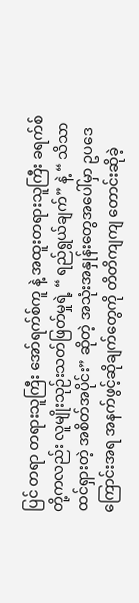ပြင် တရာ တရားသူကြီး အော်ရက်စ်ကူ နဲ့ အထူးတရားသူကြီး ခရက်စ် တို့ကလည်း လူမျိုးသုဉ်းသတ်ဖြတ်မှုရဲ့ “ ရည်ရွယ်ချက်” နဲ့ “ သိသာထင်ရှားတဲ့ အစိတ်အပိုင်း” ဆိုတဲ့ အသုံးအနှုန်းတွေအပေါ်မှာ ဥပဒေကြောင်းအရ အနက်ဖွင့်ဆိုချက်တွေကို တိတိကျကျ တောင်းဆိုခဲ့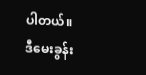ပါတယ်။
ဒီမေးခွန်း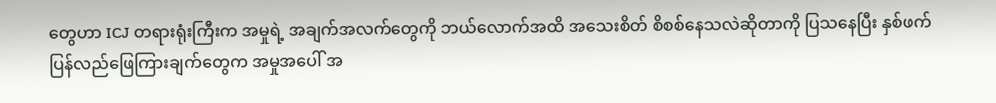တွေဟာ ICJ တရားရုံးကြီးက အမှုရဲ့ အချက်အလက်တွေကို ဘယ်လောက်အထိ အသေးစိတ် စိစစ်နေသလဲဆိုတာကို ပြသနေပြီး နှစ်ဖက် ပြန်လည်ဖြေကြားချက်တွေက အမှုအပေါ် အ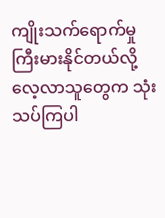ကျိုးသက်ရောက်မှု ကြီးမားနိုင်တယ်လို့ လေ့လာသူတွေက သုံးသပ်ကြပါ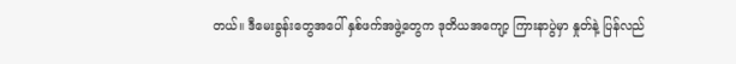တယ်။ ဒီမေးခွန်းတွေအပေါ် နှစ်ဖက်အဖွဲ့တွေက ဒုတိယအကျော့ ကြားနာပွဲမှာ နှုတ်နဲ့ ပြန်လည်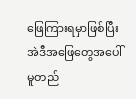ဖြေကြားရမှာဖြစ်ပြီး အဲဒီအဖြေတွေအပေါ် မူတည်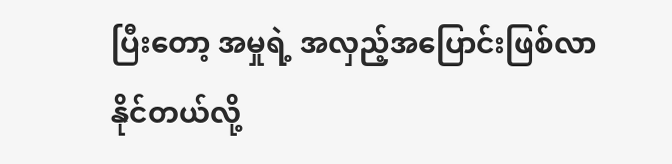ပြီးတော့ အမှုရဲ့ အလှည့်အပြောင်းဖြစ်လာနိုင်တယ်လို့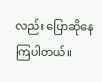လည်း ပြောဆိုနေကြပါတယ်။